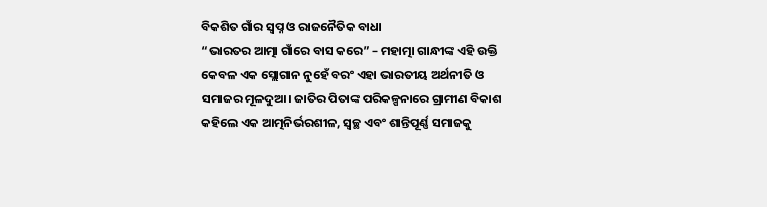ବିକଶିତ ଗାଁର ସ୍ୱପ୍ନ ଓ ରାଜନୈତିକ ବାଧା
“ଭାରତର ଆତ୍ମା ଗାଁରେ ବାସ କରେ” – ମହାତ୍ମା ଗାନ୍ଧୀଙ୍କ ଏହି ଉକ୍ତି କେବଳ ଏକ ସ୍ଲୋଗାନ ନୁହେଁ ବରଂ ଏହା ଭାରତୀୟ ଅର୍ଥନୀତି ଓ ସମାଜର ମୂଳଦୁଆ। ଜାତିର ପିତାଙ୍କ ପରିକଳ୍ପନାରେ ଗ୍ରାମୀଣ ବିକାଶ କହିଲେ ଏକ ଆତ୍ମନିର୍ଭରଶୀଳ, ସ୍ୱଚ୍ଛ ଏବଂ ଶାନ୍ତିପୂର୍ଣ୍ଣ ସମାଜକୁ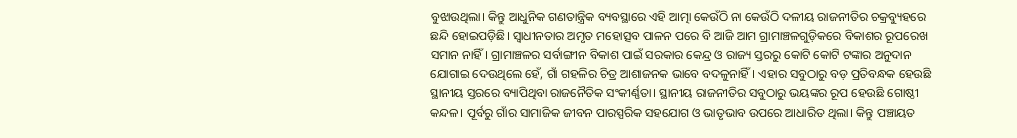ବୁଝାଉଥିଲା। କିନ୍ତୁ ଆଧୁନିକ ଗଣତାନ୍ତ୍ରିକ ବ୍ୟବସ୍ଥାରେ ଏହି ଆତ୍ମା କେଉଁଠି ନା କେଉଁଠି ଦଳୀୟ ରାଜନୀତିର ଚକ୍ରବ୍ୟୁହରେ ଛନ୍ଦି ହୋଇପଡ଼ିଛି। ସ୍ଵାଧୀନତାର ଅମୃତ ମହୋତ୍ସବ ପାଳନ ପରେ ବି ଆଜି ଆମ ଗ୍ରାମାଞ୍ଚଳଗୁଡ଼ିକରେ ବିକାଶର ରୂପରେଖ ସମାନ ନାହିଁ। ଗ୍ରାମାଞ୍ଚଳର ସର୍ବାଙ୍ଗୀନ ବିକାଶ ପାଇଁ ସରକାର କେନ୍ଦ୍ର ଓ ରାଜ୍ୟ ସ୍ତରରୁ କୋଟି କୋଟି ଟଙ୍କାର ଅନୁଦାନ ଯୋଗାଇ ଦେଉଥିଲେ ହେଁ, ଗାଁ ଗହଳିର ଚିତ୍ର ଆଶାଜନକ ଭାବେ ବଦଳୁନାହିଁ। ଏହାର ସବୁଠାରୁ ବଡ଼ ପ୍ରତିବନ୍ଧକ ହେଉଛି ସ୍ଥାନୀୟ ସ୍ତରରେ ବ୍ୟାପିଥିବା ରାଜନୈତିକ ସଂକୀର୍ଣ୍ଣତା। ସ୍ଥାନୀୟ ରାଜନୀତିର ସବୁଠାରୁ ଭୟଙ୍କର ରୂପ ହେଉଛି ଗୋଷ୍ଠୀ କନ୍ଦଳ। ପୂର୍ବରୁ ଗାଁର ସାମାଜିକ ଜୀବନ ପାରସ୍ପରିକ ସହଯୋଗ ଓ ଭାତୃଭାବ ଉପରେ ଆଧାରିତ ଥିଲା। କିନ୍ତୁ ପଞ୍ଚାୟତ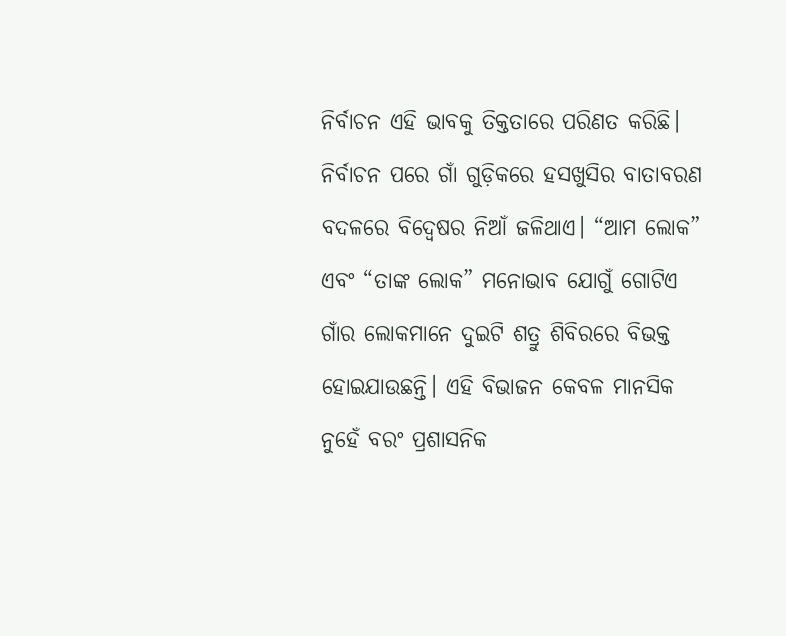ନିର୍ବାଚନ ଏହି ଭାବକୁ ତିକ୍ତତାରେ ପରିଣତ କରିଛି। ନିର୍ବାଚନ ପରେ ଗାଁ ଗୁଡ଼ିକରେ ହସଖୁସିର ବାତାବରଣ ବଦଳରେ ବିଦ୍ବେଷର ନିଆଁ ଜଳିଥାଏ। “ଆମ ଲୋକ” ଏବଂ “ତାଙ୍କ ଲୋକ” ମନୋଭାବ ଯୋଗୁଁ ଗୋଟିଏ ଗାଁର ଲୋକମାନେ ଦୁଇଟି ଶତ୍ରୁ ଶିବିରରେ ବିଭକ୍ତ ହୋଇଯାଉଛନ୍ତି। ଏହି ବିଭାଜନ କେବଳ ମାନସିକ ନୁହେଁ ବରଂ ପ୍ରଶାସନିକ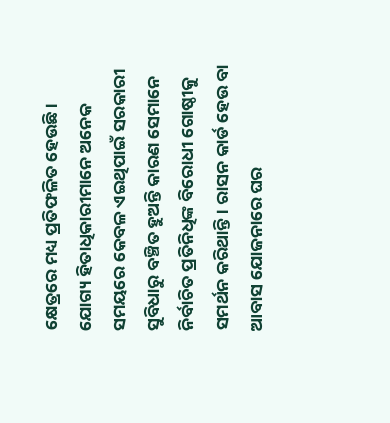କ୍ଷେତ୍ରରେ ମଧ୍ୟ ପ୍ରତିଫଳିତ ହେଉଛି। ଯୋଗ୍ୟ ହିତାଧିକାରୀମାନେ ଅନେକ ସମୟରେ କେବଳ ଏଇଥିପାଇଁ ସରକାରୀ ସୁବିଧାରୁ ବଞ୍ଚିତ ହୁଅନ୍ତି କାରଣ ସେମାନେ ନିର୍ବାଚିତ ପ୍ରତିନିଧିଙ୍କ ବିରୋଧୀ ଗୋଷ୍ଠୀକୁ ସମର୍ଥନ କରିଥାନ୍ତି। ରାସନ କାର୍ଡ ହେଉ ବା ଆବାସ ଯୋଜନାରେ ଘର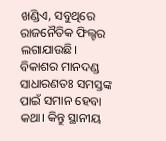ଖଣ୍ଡିଏ, ସବୁଥିରେ ରାଜନୈତିକ ଫିଲ୍ଟର ଲଗାଯାଉଛି।
ବିକାଶର ମାନଦଣ୍ଡ ସାଧାରଣତଃ ସମସ୍ତଙ୍କ ପାଇଁ ସମାନ ହେବା କଥା। କିନ୍ତୁ ସ୍ଥାନୀୟ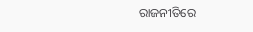ରାଜନୀତିରେ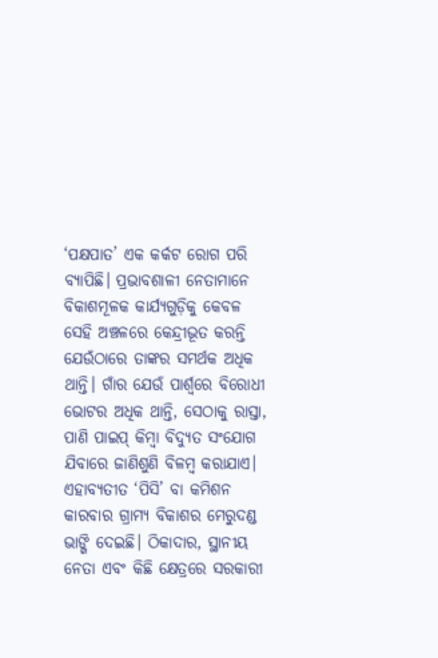‘ପକ୍ଷପାତ’ ଏକ କର୍କଟ ରୋଗ ପରି ବ୍ୟାପିଛି। ପ୍ରଭାବଶାଳୀ ନେତାମାନେ ବିକାଶମୂଳକ କାର୍ଯ୍ୟଗୁଡ଼ିକୁ କେବଳ ସେହି ଅଞ୍ଚଳରେ କେନ୍ଦ୍ରୀଭୂତ କରନ୍ତି ଯେଉଁଠାରେ ତାଙ୍କର ସମର୍ଥକ ଅଧିକ ଥାନ୍ତି। ଗାଁର ଯେଉଁ ପାର୍ଶ୍ୱରେ ବିରୋଧୀ ଭୋଟର ଅଧିକ ଥାନ୍ତି, ସେଠାକୁ ରାସ୍ତା, ପାଣି ପାଇପ୍ କିମ୍ବା ବିଦ୍ୟୁତ ସଂଯୋଗ ଯିବାରେ ଜାଣିଶୁଣି ବିଳମ୍ବ କରାଯାଏ। ଏହାବ୍ୟତୀତ ‘ପିସି’ ବା କମିଶନ କାରବାର ଗ୍ରାମ୍ୟ ବିକାଶର ମେରୁଦଣ୍ଡ ଭାଙ୍ଗି ଦେଇଛି। ଠିକାଦାର, ସ୍ଥାନୀୟ ନେତା ଏବଂ କିଛି କ୍ଷେତ୍ରରେ ସରକାରୀ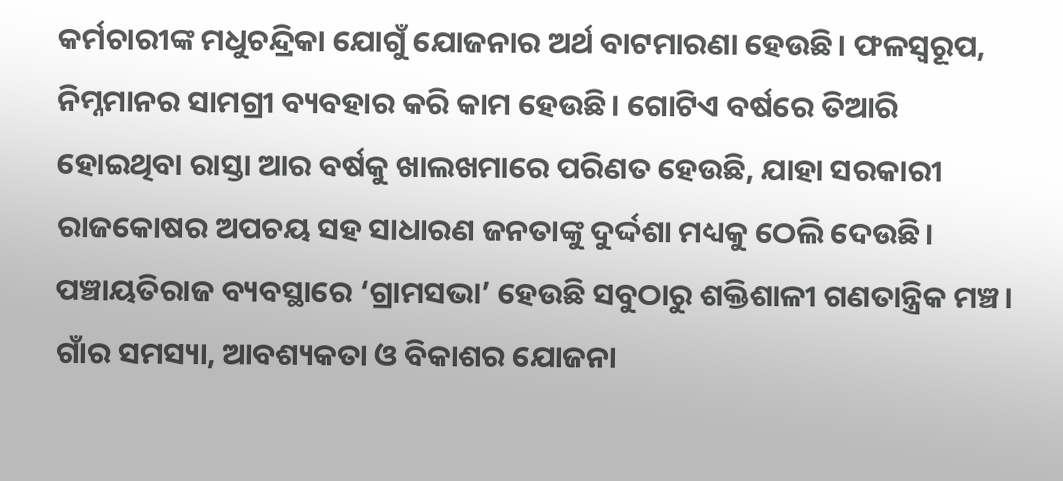କର୍ମଚାରୀଙ୍କ ମଧୁଚନ୍ଦ୍ରିକା ଯୋଗୁଁ ଯୋଜନାର ଅର୍ଥ ବାଟମାରଣା ହେଉଛି। ଫଳସ୍ୱରୂପ, ନିମ୍ନମାନର ସାମଗ୍ରୀ ବ୍ୟବହାର କରି କାମ ହେଉଛି। ଗୋଟିଏ ବର୍ଷରେ ତିଆରି ହୋଇଥିବା ରାସ୍ତା ଆର ବର୍ଷକୁ ଖାଲଖମାରେ ପରିଣତ ହେଉଛି, ଯାହା ସରକାରୀ ରାଜକୋଷର ଅପଚୟ ସହ ସାଧାରଣ ଜନତାଙ୍କୁ ଦୁର୍ଦ୍ଦଶା ମଧ୍ୟକୁ ଠେଲି ଦେଉଛି। ପଞ୍ଚାୟତିରାଜ ବ୍ୟବସ୍ଥାରେ ‘ଗ୍ରାମସଭା’ ହେଉଛି ସବୁଠାରୁ ଶକ୍ତିଶାଳୀ ଗଣତାନ୍ତ୍ରିକ ମଞ୍ଚ। ଗାଁର ସମସ୍ୟା, ଆବଶ୍ୟକତା ଓ ବିକାଶର ଯୋଜନା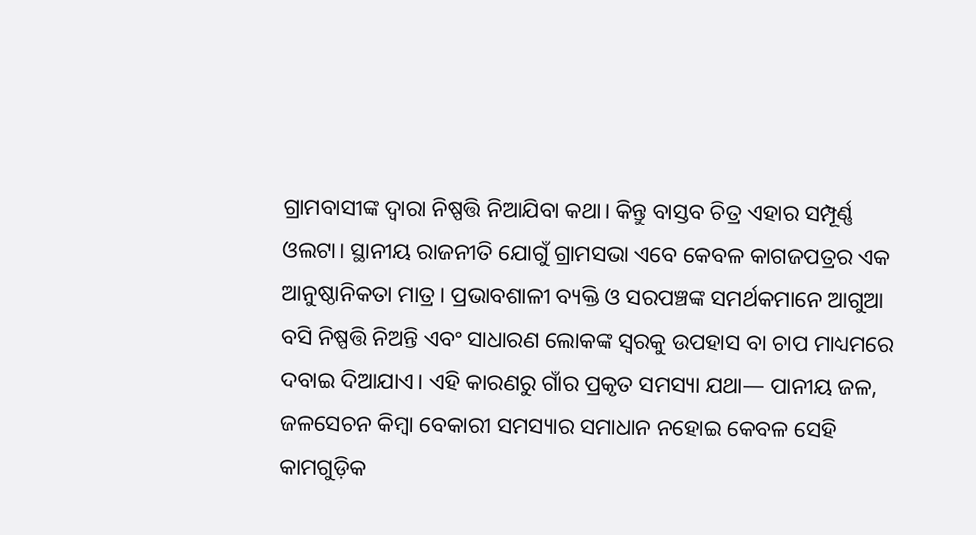ଗ୍ରାମବାସୀଙ୍କ ଦ୍ୱାରା ନିଷ୍ପତ୍ତି ନିଆଯିବା କଥା। କିନ୍ତୁ ବାସ୍ତବ ଚିତ୍ର ଏହାର ସମ୍ପୂର୍ଣ୍ଣ ଓଲଟା। ସ୍ଥାନୀୟ ରାଜନୀତି ଯୋଗୁଁ ଗ୍ରାମସଭା ଏବେ କେବଳ କାଗଜପତ୍ରର ଏକ ଆନୁଷ୍ଠାନିକତା ମାତ୍ର। ପ୍ରଭାବଶାଳୀ ବ୍ୟକ୍ତି ଓ ସରପଞ୍ଚଙ୍କ ସମର୍ଥକମାନେ ଆଗୁଆ ବସି ନିଷ୍ପତ୍ତି ନିଅନ୍ତି ଏବଂ ସାଧାରଣ ଲୋକଙ୍କ ସ୍ୱରକୁ ଉପହାସ ବା ଚାପ ମାଧ୍ୟମରେ ଦବାଇ ଦିଆଯାଏ। ଏହି କାରଣରୁ ଗାଁର ପ୍ରକୃତ ସମସ୍ୟା ଯଥା— ପାନୀୟ ଜଳ, ଜଳସେଚନ କିମ୍ବା ବେକାରୀ ସମସ୍ୟାର ସମାଧାନ ନହୋଇ କେବଳ ସେହି କାମଗୁଡ଼ିକ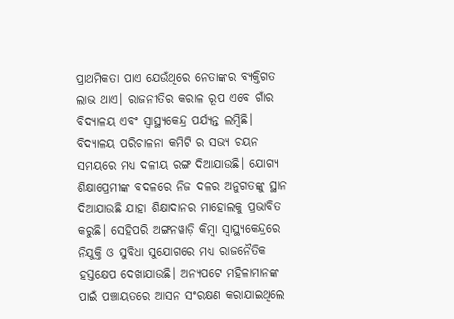ପ୍ରାଥମିକତା ପାଏ ଯେଉଁଥିରେ ନେତାଙ୍କର ବ୍ୟକ୍ତିଗତ ଲାଭ ଥାଏ। ରାଜନୀତିର କରାଳ ରୂପ ଏବେ ଗାଁର ବିଦ୍ୟାଳୟ ଏବଂ ସ୍ୱାସ୍ଥ୍ୟକେନ୍ଦ୍ର ପର୍ଯ୍ୟନ୍ତ ଲମ୍ବିଛି। ବିଦ୍ୟାଳୟ ପରିଚାଳନା କମିଟି ର ସଭ୍ୟ ଚୟନ ସମୟରେ ମଧ୍ୟ ଦଳୀୟ ରଙ୍ଗ ଦିଆଯାଉଛି। ଯୋଗ୍ୟ ଶିକ୍ଷାପ୍ରେମୀଙ୍କ ବଦଳରେ ନିଜ ଦଳର ଅନୁଗତଙ୍କୁ ସ୍ଥାନ ଦିଆଯାଉଛି ଯାହା ଶିକ୍ଷାଦାନର ମାହୋଲକୁ ପ୍ରଭାବିତ କରୁଛି। ସେହିପରି ଅଙ୍ଗନୱାଡ଼ି କିମ୍ବା ସ୍ୱାସ୍ଥ୍ୟକେନ୍ଦ୍ରରେ ନିଯୁକ୍ତି ଓ ସୁବିଧା ସୁଯୋଗରେ ମଧ୍ୟ ରାଜନୈତିକ ହସ୍ତକ୍ଷେପ ଦେଖାଯାଉଛି। ଅନ୍ୟପଟେ ମହିଳାମାନଙ୍କ ପାଇଁ ପଞ୍ଚାୟତରେ ଆସନ ସଂରକ୍ଷଣ କରାଯାଇଥିଲେ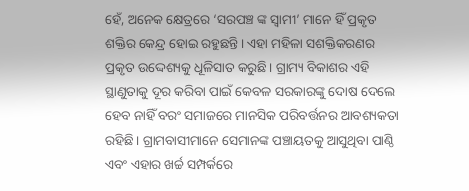ହେଁ, ଅନେକ କ୍ଷେତ୍ରରେ ‘ସରପଞ୍ଚ ଙ୍କ ସ୍ବାମୀ’ ମାନେ ହିଁ ପ୍ରକୃତ ଶକ୍ତିର କେନ୍ଦ୍ର ହୋଇ ରହୁଛନ୍ତି। ଏହା ମହିଳା ସଶକ୍ତିକରଣର ପ୍ରକୃତ ଉଦ୍ଦେଶ୍ୟକୁ ଧୂଳିସାତ କରୁଛି। ଗ୍ରାମ୍ୟ ବିକାଶର ଏହି ସ୍ଥାଣୁତାକୁ ଦୂର କରିବା ପାଇଁ କେବଳ ସରକାରଙ୍କୁ ଦୋଷ ଦେଲେ ହେବ ନାହିଁ ବରଂ ସମାଜରେ ମାନସିକ ପରିବର୍ତ୍ତନର ଆବଶ୍ୟକତା ରହିଛି। ଗ୍ରାମବାସୀମାନେ ସେମାନଙ୍କ ପଞ୍ଚାୟତକୁ ଆସୁଥିବା ପାଣ୍ଠି ଏବଂ ଏହାର ଖର୍ଚ୍ଚ ସମ୍ପର୍କରେ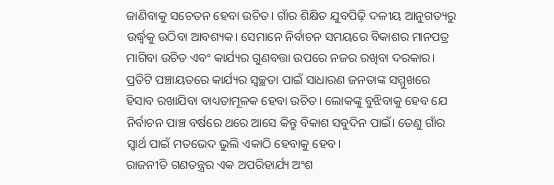ଜାଣିବାକୁ ସଚେତନ ହେବା ଉଚିତ। ଗାଁର ଶିକ୍ଷିତ ଯୁବପିଢ଼ି ଦଳୀୟ ଆନୁଗତ୍ୟରୁ ଉର୍ଦ୍ଧ୍ୱକୁ ଉଠିବା ଆବଶ୍ୟକ। ସେମାନେ ନିର୍ବାଚନ ସମୟରେ ବିକାଶର ମାନପତ୍ର ମାଗିବା ଉଚିତ ଏବଂ କାର୍ଯ୍ୟର ଗୁଣବତ୍ତା ଉପରେ ନଜର ରଖିବା ଦରକାର। ପ୍ରତିଟି ପଞ୍ଚାୟତରେ କାର୍ଯ୍ୟର ସ୍ୱଚ୍ଛତା ପାଇଁ ସାଧାରଣ ଜନତାଙ୍କ ସମ୍ମୁଖରେ ହିସାବ ରଖାଯିବା ବାଧ୍ୟତାମୂଳକ ହେବା ଉଚିତ। ଲୋକଙ୍କୁ ବୁଝିବାକୁ ହେବ ଯେ ନିର୍ବାଚନ ପାଞ୍ଚ ବର୍ଷରେ ଥରେ ଆସେ କିନ୍ତୁ ବିକାଶ ସବୁଦିନ ପାଇଁ। ତେଣୁ ଗାଁର ସ୍ୱାର୍ଥ ପାଇଁ ମତଭେଦ ଭୁଲି ଏକାଠି ହେବାକୁ ହେବ।
ରାଜନୀତି ଗଣତନ୍ତ୍ରର ଏକ ଅପରିହାର୍ଯ୍ୟ ଅଂଶ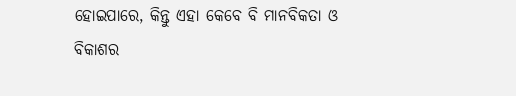ହୋଇପାରେ, କିନ୍ତୁ ଏହା କେବେ ବି ମାନବିକତା ଓ ବିକାଶର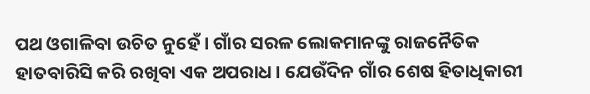ପଥ ଓଗାଳିବା ଉଚିତ ନୁହେଁ। ଗାଁର ସରଳ ଲୋକମାନଙ୍କୁ ରାଜନୈତିକ ହାତବାରିସି କରି ରଖିବା ଏକ ଅପରାଧ। ଯେଉଁଦିନ ଗାଁର ଶେଷ ହିତାଧିକାରୀ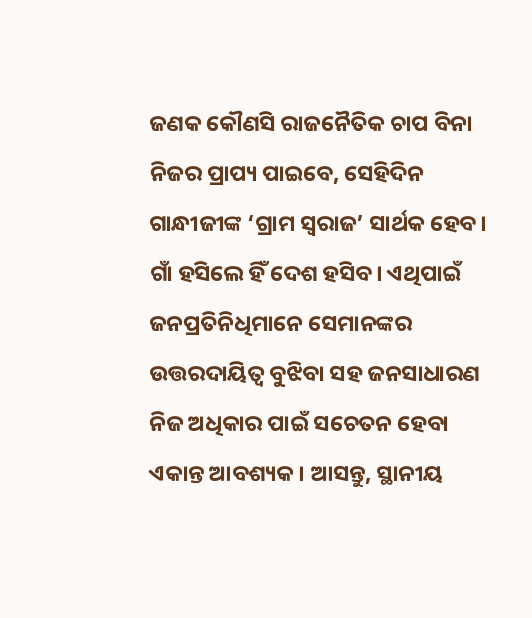ଜଣକ କୌଣସି ରାଜନୈତିକ ଚାପ ବିନା ନିଜର ପ୍ରାପ୍ୟ ପାଇବେ, ସେହିଦିନ ଗାନ୍ଧୀଜୀଙ୍କ ‘ଗ୍ରାମ ସ୍ୱରାଜ’ ସାର୍ଥକ ହେବ। ଗାଁ ହସିଲେ ହିଁ ଦେଶ ହସିବ। ଏଥିପାଇଁ ଜନପ୍ରତିନିଧିମାନେ ସେମାନଙ୍କର ଉତ୍ତରଦାୟିତ୍ୱ ବୁଝିବା ସହ ଜନସାଧାରଣ ନିଜ ଅଧିକାର ପାଇଁ ସଚେତନ ହେବା ଏକାନ୍ତ ଆବଶ୍ୟକ। ଆସନ୍ତୁ, ସ୍ଥାନୀୟ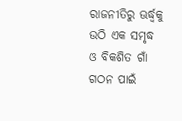ରାଜନୀତିରୁ ଊର୍ଦ୍ଧ୍ୱକୁ ଉଠି ଏକ ସମୃଦ୍ଧ ଓ ବିକଶିତ ଗାଁ ଗଠନ ପାଇଁ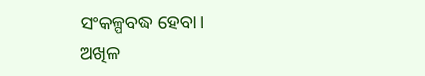ସଂକଳ୍ପବଦ୍ଧ ହେବା।
ଅଖିଳ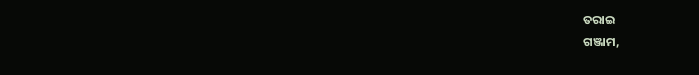ତରାଇ
ଗଞ୍ଜାମ,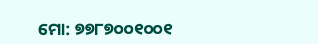ମୋ: ୭୭୮୭୦୦୧୦୦୧